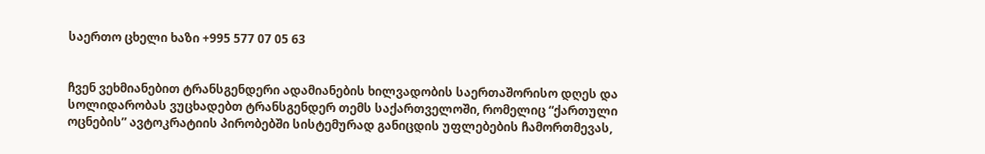საერთო ცხელი ხაზი +995 577 07 05 63


ჩვენ ვეხმიანებით ტრანსგენდერი ადამიანების ხილვადობის საერთაშორისო დღეს და სოლიდარობას ვუცხადებთ ტრანსგენდერ თემს საქართველოში, რომელიც “ქართული ოცნების” ავტოკრატიის პირობებში სისტემურად განიცდის უფლებების ჩამორთმევას,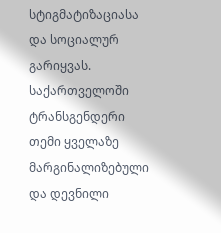სტიგმატიზაციასა და სოციალურ გარიყვას.
საქართველოში ტრანსგენდერი თემი ყველაზე მარგინალიზებული და დევნილი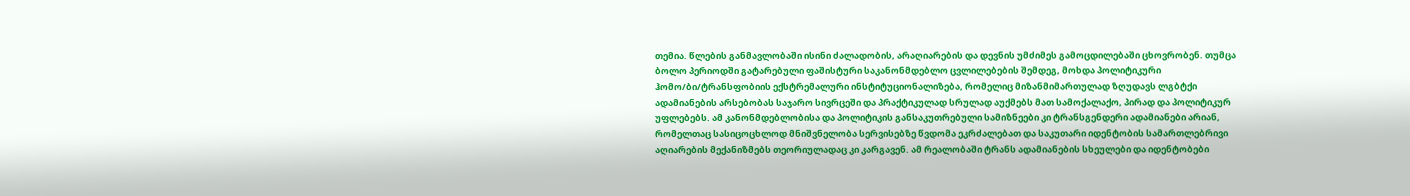თემია. წლების განმავლობაში ისინი ძალადობის, არაღიარების და დევნის უმძიმეს გამოცდილებაში ცხოვრობენ. თუმცა ბოლო პერიოდში გატარებული ფაშისტური საკანონმდებლო ცვლილებების შემდეგ, მოხდა პოლიტიკური ჰომო/ბი/ტრანსფობიის ექსტრემალური ინსტიტუციონალიზება, რომელიც მიზანმიმართულად ზღუდავს ლგბტქი ადამიანების არსებობას საჯარო სივრცეში და პრაქტიკულად სრულად აუქმებს მათ სამოქალაქო, პირად და პოლიტიკურ უფლებებს. ამ კანონმდებლობისა და პოლიტიკის განსაკუთრებული სამიზნეები კი ტრანსგენდერი ადამიანები არიან, რომელთაც სასიცოცხლოდ მნიშვნელობა სერვისებზე წვდომა ეკრძალებათ და საკუთარი იდენტობის სამართლებრივი აღიარების მექანიზმებს თეორიულადაც კი კარგავენ. ამ რეალობაში ტრანს ადამიანების სხეულები და იდენტობები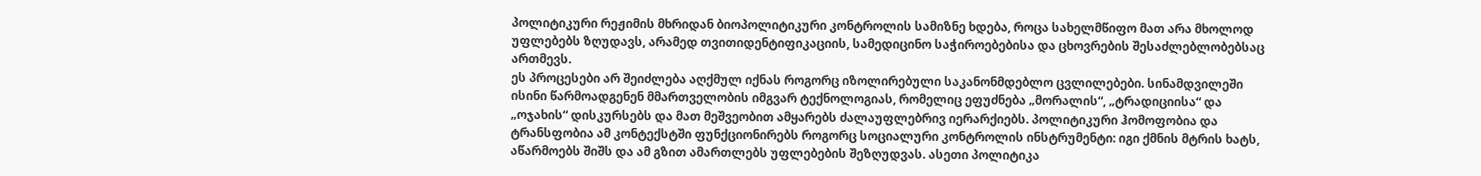პოლიტიკური რეჟიმის მხრიდან ბიოპოლიტიკური კონტროლის სამიზნე ხდება, როცა სახელმწიფო მათ არა მხოლოდ უფლებებს ზღუდავს, არამედ თვითიდენტიფიკაციის, სამედიცინო საჭიროებებისა და ცხოვრების შესაძლებლობებსაც ართმევს.
ეს პროცესები არ შეიძლება აღქმულ იქნას როგორც იზოლირებული საკანონმდებლო ცვლილებები. სინამდვილეში ისინი წარმოადგენენ მმართველობის იმგვარ ტექნოლოგიას, რომელიც ეფუძნება „მორალის“, „ტრადიციისა“ და „ოჯახის“ დისკურსებს და მათ მეშვეობით ამყარებს ძალაუფლებრივ იერარქიებს. პოლიტიკური ჰომოფობია და ტრანსფობია ამ კონტექსტში ფუნქციონირებს როგორც სოციალური კონტროლის ინსტრუმენტი: იგი ქმნის მტრის ხატს, აწარმოებს შიშს და ამ გზით ამართლებს უფლებების შეზღუდვას. ასეთი პოლიტიკა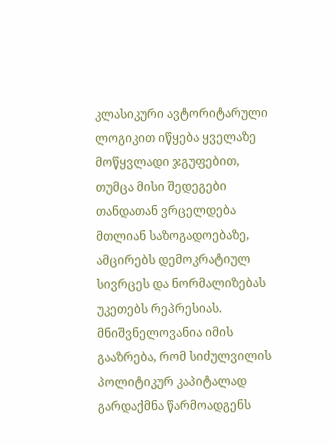კლასიკური ავტორიტარული ლოგიკით იწყება ყველაზე მოწყვლადი ჯგუფებით, თუმცა მისი შედეგები თანდათან ვრცელდება მთლიან საზოგადოებაზე, ამცირებს დემოკრატიულ სივრცეს და ნორმალიზებას უკეთებს რეპრესიას.
მნიშვნელოვანია იმის გააზრება, რომ სიძულვილის პოლიტიკურ კაპიტალად გარდაქმნა წარმოადგენს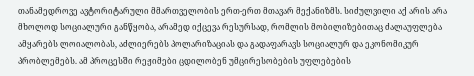თანამედროვე ავტორიტარული მმართველობის ერთ-ერთ მთავარ მექანიზმს. სიძულვილი აქ არის არა მხოლოდ სოციალური განწყობა, არამედ იქცევა რესურსად, რომლის მობილიზებითაც ძალაუფლება ამყარებს ლოიალობას, აძლიერებს პოლარიზაციას და გადაფარავს სოციალურ და ეკონომიკურ პრობლემებს. ამ პროცესში რეჟიმები ცდილობენ უმცირესობების უფლებების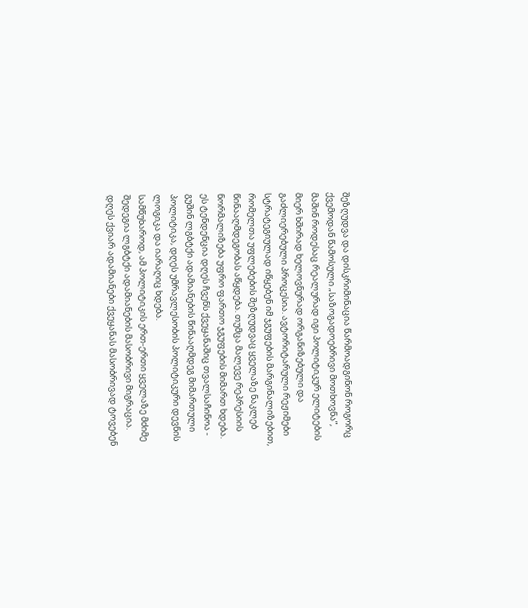შეზღუდვა და დისკრიმინაცია წარმოადგინონ როგორც ქვემოდან წამოსული „საზოგადოებრივი მოთხოვნა”, მაშინ როდესაც რეალურად იგი პოლიტიკურ ელიტების მიერ ხშირად ხელოვნურად ორგანიზებული და გაძლიერებული პროცესია. ავტორიტარული რეჟიმები სტრატეგიულად იწყებენ იმ ჯგუფების მარგინალიზებით, რომელთა უფლებების შეზღუდვაც ყველაზე ნაკლებ წინააღმდეგობას აწყდება. თუმცა მალევე რეპრესიის ნორმალიზება უფრო ფართო ჯგუფების მიმართ ხდება. ეს ტენდენცია დღეს ჩვენს ქვეყანაშიც თვალსაჩინოა - გუშინ ლგბტქი ადამიანების წინააღმდეგ მიმართული პოლიტიკა, დღეს უმრავლესობის პოლიტიკური დევნის ლოგიკა და იარაღიც ხდება.
სამწუხაროდ, ამ პოლიტიკის ერთ-ერთი ყველაზე მძიმე შედეგია ლგბტქი ადამიანების მასობრივი მიგრაცია. დღეს ქვიარ ადამიანები ქვეყანას მასობრივად ტოვებენ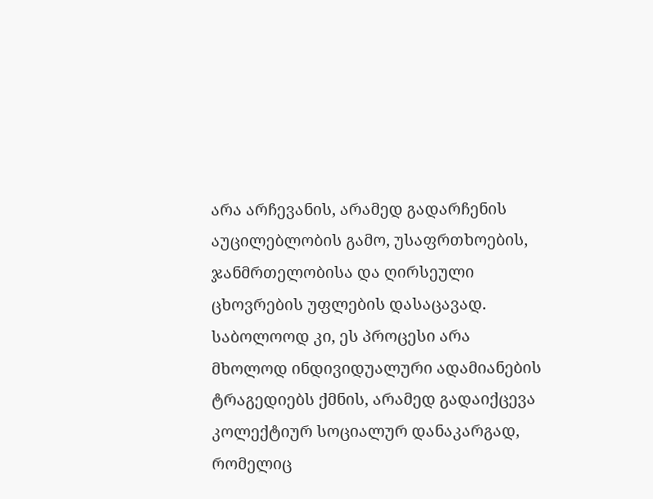არა არჩევანის, არამედ გადარჩენის აუცილებლობის გამო, უსაფრთხოების, ჯანმრთელობისა და ღირსეული ცხოვრების უფლების დასაცავად. საბოლოოდ კი, ეს პროცესი არა მხოლოდ ინდივიდუალური ადამიანების ტრაგედიებს ქმნის, არამედ გადაიქცევა კოლექტიურ სოციალურ დანაკარგად, რომელიც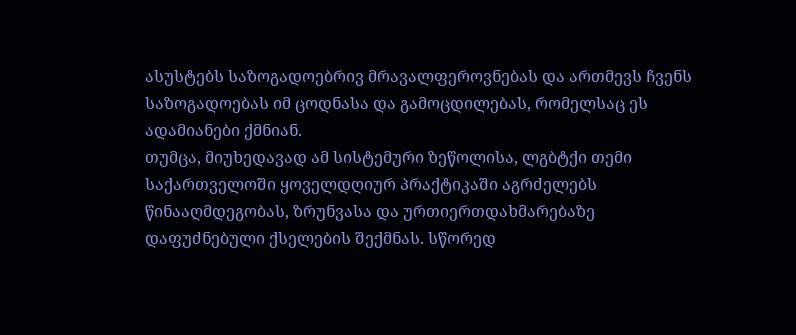ასუსტებს საზოგადოებრივ მრავალფეროვნებას და ართმევს ჩვენს საზოგადოებას იმ ცოდნასა და გამოცდილებას, რომელსაც ეს ადამიანები ქმნიან.
თუმცა, მიუხედავად ამ სისტემური ზეწოლისა, ლგბტქი თემი საქართველოში ყოველდღიურ პრაქტიკაში აგრძელებს წინააღმდეგობას, ზრუნვასა და ურთიერთდახმარებაზე დაფუძნებული ქსელების შექმნას. სწორედ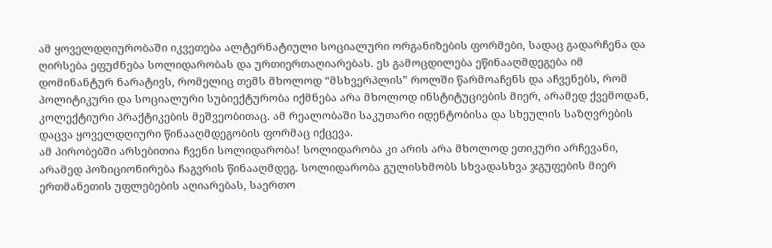ამ ყოველდღიურობაში იკვეთება ალტერნატიული სოციალური ორგანიზების ფორმები, სადაც გადარჩენა და ღირსება ეფუძნება სოლიდარობას და ურთიერთაღიარებას. ეს გამოცდილება ეწინააღმდეგება იმ დომინანტურ ნარატივს, რომელიც თემს მხოლოდ “მსხვერპლის” როლში წარმოაჩენს და აჩვენებს, რომ პოლიტიკური და სოციალური სუბიექტურობა იქმნება არა მხოლოდ ინსტიტუციების მიერ, არამედ ქვემოდან, კოლექტიური პრაქტიკების მეშვეობითაც. ამ რეალობაში საკუთარი იდენტობისა და სხეულის საზღვრების დაცვა ყოველდღიური წინააღმდეგობის ფორმაც იქცევა.
ამ პირობებში არსებითია ჩვენი სოლიდარობა! სოლიდარობა კი არის არა მხოლოდ ეთიკური არჩევანი, არამედ პოზიციონირება ჩაგვრის წინააღმდეგ. სოლიდარობა გულისხმობს სხვადასხვა ჯგუფების მიერ ერთმანეთის უფლებების აღიარებას, საერთო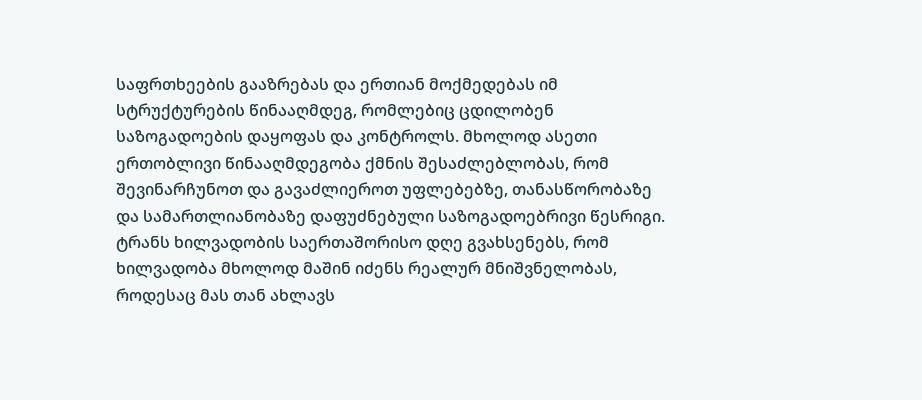საფრთხეების გააზრებას და ერთიან მოქმედებას იმ სტრუქტურების წინააღმდეგ, რომლებიც ცდილობენ საზოგადოების დაყოფას და კონტროლს. მხოლოდ ასეთი ერთობლივი წინააღმდეგობა ქმნის შესაძლებლობას, რომ შევინარჩუნოთ და გავაძლიეროთ უფლებებზე, თანასწორობაზე და სამართლიანობაზე დაფუძნებული საზოგადოებრივი წესრიგი.
ტრანს ხილვადობის საერთაშორისო დღე გვახსენებს, რომ ხილვადობა მხოლოდ მაშინ იძენს რეალურ მნიშვნელობას, როდესაც მას თან ახლავს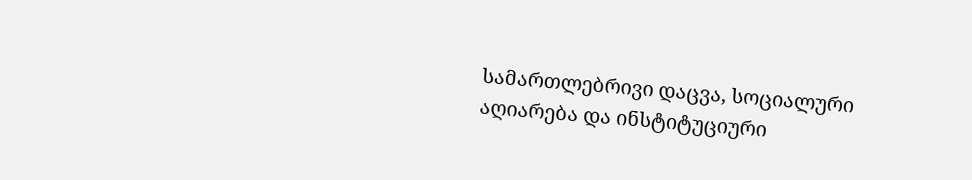სამართლებრივი დაცვა, სოციალური აღიარება და ინსტიტუციური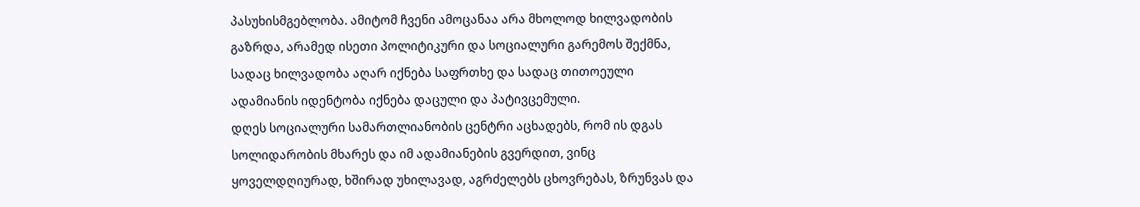პასუხისმგებლობა. ამიტომ ჩვენი ამოცანაა არა მხოლოდ ხილვადობის გაზრდა, არამედ ისეთი პოლიტიკური და სოციალური გარემოს შექმნა, სადაც ხილვადობა აღარ იქნება საფრთხე და სადაც თითოეული ადამიანის იდენტობა იქნება დაცული და პატივცემული.
დღეს სოციალური სამართლიანობის ცენტრი აცხადებს, რომ ის დგას სოლიდარობის მხარეს და იმ ადამიანების გვერდით, ვინც ყოველდღიურად, ხშირად უხილავად, აგრძელებს ცხოვრებას, ზრუნვას და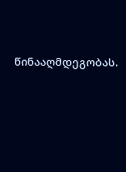წინააღმდეგობას.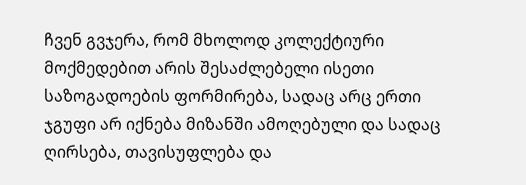ჩვენ გვჯერა, რომ მხოლოდ კოლექტიური მოქმედებით არის შესაძლებელი ისეთი საზოგადოების ფორმირება, სადაც არც ერთი ჯგუფი არ იქნება მიზანში ამოღებული და სადაც ღირსება, თავისუფლება და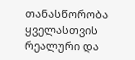თანასწორობა ყველასთვის რეალური და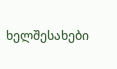ხელშესახები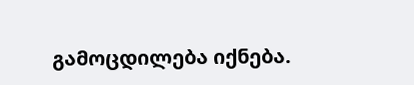გამოცდილება იქნება.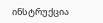ინსტრუქცია